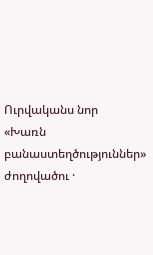Ուրվականս նոր
«Խառն բանաստեղծություններ» ժողովածու ·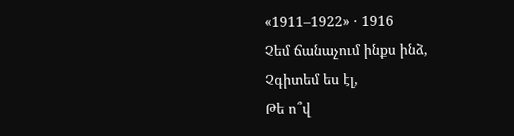«1911–1922» · 1916
Չեմ ճանաչում ինքս ինձ,
Չգիտեմ ես էլ,
Թե ո՞վ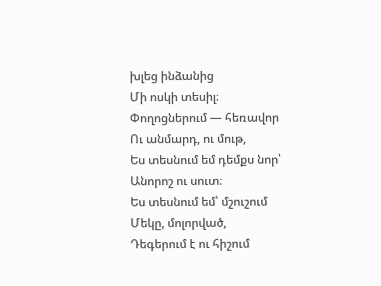խլեց ինձանից
Մի ոսկի տեսիլ։
Փողոցներում — հեռավոր
Ու անմարդ, ու մութ,
Ես տեսնում եմ դեմքս նոր՝
Անորոշ ու սուտ։
Ես տեսնում եմ՝ մշուշում
Մեկը, մոլորված,
Դեգերում է ու հիշում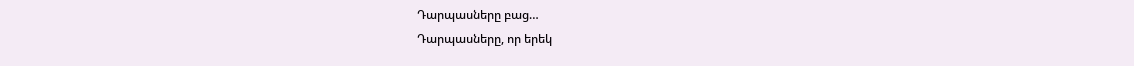Դարպասները բաց…
Դարպասները, որ երեկ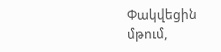Փակվեցին մթում,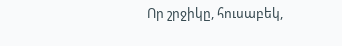Որ շրջիկը, հուսաբեկ,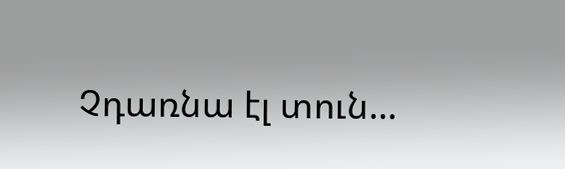Չդառնա էլ տուն…